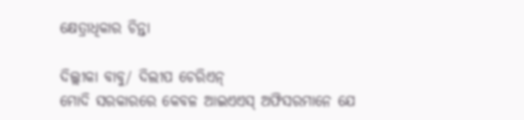କ୍ଷେତ୍ରାଧିକାର ଚିନ୍ତା

ଦିଲ୍ଲୀକା ବାବୁ/ ଦିଲୀପ ଚେରିଏନ୍‌
ମୋଦି ସରକାରରେ କେବଳ ଆଇଏଏସ୍‌ ଅଫିସରମାନେ ଯେ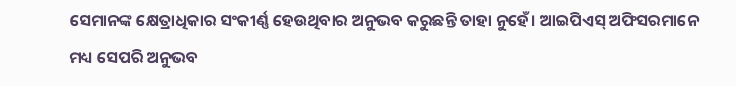ସେମାନଙ୍କ କ୍ଷେତ୍ରାଧିକାର ସଂକୀର୍ଣ୍ଣ ହେଉଥିବାର ଅନୁଭବ କରୁଛନ୍ତି ତାହା ନୁହେଁ। ଆଇପିଏସ୍‌ ଅଫିସରମାନେ ମଧ୍ୟ ସେପରି ଅନୁଭବ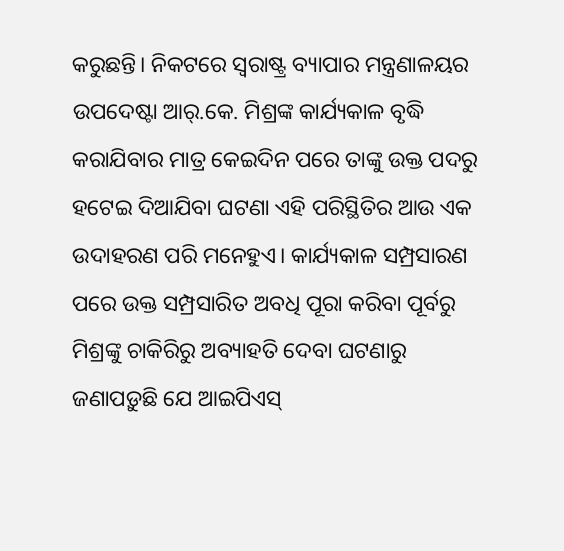କରୁଛନ୍ତି। ନିକଟରେ ସ୍ବରାଷ୍ଟ୍ର ବ୍ୟାପାର ମନ୍ତ୍ରଣାଳୟର ଉପଦେଷ୍ଟା ଆର୍‌.କେ. ମିଶ୍ରଙ୍କ କାର୍ଯ୍ୟକାଳ ବୃଦ୍ଧି କରାଯିବାର ମାତ୍ର କେଇଦିନ ପରେ ତାଙ୍କୁ ଉକ୍ତ ପଦରୁ ହଟେଇ ଦିଆଯିବା ଘଟଣା ଏହି ପରିସ୍ଥିତିର ଆଉ ଏକ ଉଦାହରଣ ପରି ମନେହୁଏ। କାର୍ଯ୍ୟକାଳ ସମ୍ପ୍ରସାରଣ ପରେ ଉକ୍ତ ସମ୍ପ୍ରସାରିତ ଅବଧି ପୂରା କରିବା ପୂର୍ବରୁ ମିଶ୍ରଙ୍କୁ ଚାକିରିରୁ ଅବ୍ୟାହତି ଦେବା ଘଟଣାରୁ ଜଣାପଡ଼ୁଛି ଯେ ଆଇପିଏସ୍‌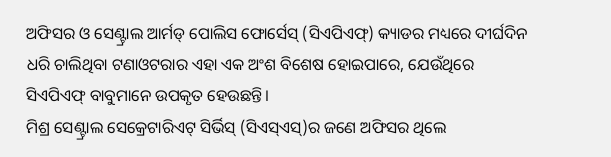ଅଫିସର ଓ ସେଣ୍ଟ୍ରାଲ ଆର୍ମଡ୍‌ ପୋଲିସ ଫୋର୍ସେସ୍‌ (ସିଏପିଏଫ୍‌) କ୍ୟାଡର ମଧ୍ୟରେ ଦୀର୍ଘଦିନ ଧରି ଚାଲିଥିବା ଟଣାଓଟରାର ଏହା ଏକ ଅଂଶ ବିଶେଷ ହୋଇପାରେ, ଯେଉଁଥିରେ ସିଏପିଏଫ୍‌ ବାବୁମାନେ ଉପକୃତ ହେଉଛନ୍ତି।
ମିଶ୍ର ସେଣ୍ଟ୍ରାଲ ସେକ୍ରେଟାରିଏଟ୍‌ ସିର୍ଭିସ୍‌ (ସିଏସ୍‌ଏସ୍‌)ର ଜଣେ ଅଫିସର ଥିଲେ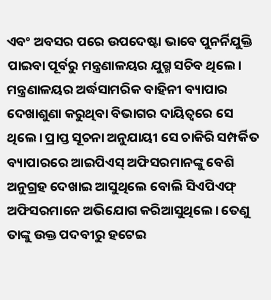ଏବଂ ଅବସର ପରେ ଉପଦେଷ୍ଟା ଭାବେ ପୁନର୍ନିଯୁକ୍ତି ପାଇବା ପୂର୍ବରୁ ମନ୍ତ୍ରଣାଳୟର ଯୁଗ୍ମ ସଚିବ ଥିଲେ। ମନ୍ତ୍ରଣାଳୟର ଅର୍ଦ୍ଧସାମରିକ ବାହିନୀ ବ୍ୟାପାର ଦେଖାଶୁଣା କରୁଥିବା ବିଭାଗର ଦାୟିତ୍ୱରେ ସେ ଥିଲେ। ପ୍ରାପ୍ତ ସୂଚନା ଅନୁଯାୟୀ ସେ ଚାକିରି ସମ୍ପର୍କିତ ବ୍ୟାପାରରେ ଆଇପିଏସ୍‌ ଅଫିସରମାନଙ୍କୁ ବେଶି ଅନୁଗ୍ରହ ଦେଖାଇ ଆସୁଥିଲେ ବୋଲି ସିଏପିଏଫ୍‌ ଅଫିସରମାନେ ଅଭିଯୋଗ କରିଆସୁଥିଲେ। ତେଣୁ ତାଙ୍କୁ ଉକ୍ତ ପଦବୀରୁ ହଟେଇ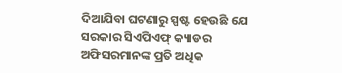ଦିଆଯିବା ଘଟଣାରୁ ସ୍ପଷ୍ଟ ହେଉଛି ଯେ ସରକାର ସିଏପିଏଫ୍‌ କ୍ୟାଡର ଅଫିସରମାନଙ୍କ ପ୍ରତି ଅଧିକ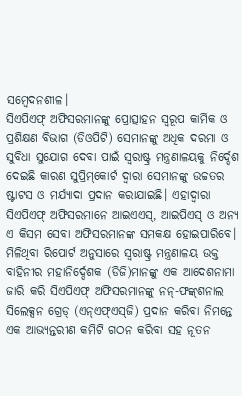ସମ୍ବେଦନଶୀଳ।
ସିଏପିଏଫ୍‌ ଅଫିସରମାନଙ୍କୁ ପ୍ରୋତ୍ସାହନ ସ୍ବରୂପ କାର୍ମିକ ଓ ପ୍ରଶିକ୍ଷଣ ବିଭାଗ (ଡିଓପିଟି) ସେମାନଙ୍କୁ ଅଧିକ ଦରମା ଓ ସୁବିଧା ସୁଯୋଗ ଦେବା ପାଇଁ ସ୍ବରାଷ୍ଟ୍ର ମନ୍ତ୍ରଣାଳୟକୁ ନିର୍ଦ୍ଦେଶ ଦେଇଛି କାରଣ ସୁପ୍ରିମ୍‌କୋର୍ଟ ଦ୍ୱାରା ସେମାନଙ୍କୁ ଉଚ୍ଚତର ଷ୍ଟାଟସ ଓ ମର୍ଯ୍ୟାଦା ପ୍ରଦାନ କରାଯାଇଛି। ଏହାଦ୍ୱାରା ସିଏପିଏଫ୍‌ ଅଫିସରମାନେ ଆଇଏଏସ୍‌, ଆଇପିଏସ୍‌ ଓ ଅନ୍ୟ ଏ କିସମ ସେବା ଅଫିସରମାନଙ୍କ ସମକକ୍ଷ ହୋଇପାରିବେ।
ମିଳିଥିବା ରିପୋର୍ଟ ଅନୁସାରେ ସ୍ବରାଷ୍ଟ୍ର ମନ୍ତ୍ରଣାଳୟ ଉକ୍ତ ବାହିନୀର ମହାନିର୍ଦ୍ଦେଶକ (ଡିଜି)ମାନଙ୍କୁ ଏକ ଆଦେଶନାମା ଜାରି କରି ସିଏପିଏଫ୍‌ ଅଫିସରମାନଙ୍କୁ ନନ୍‌-ଫଙ୍କ୍‌ଶନାଲ ସିଲେକ୍ସନ ଗ୍ରେଡ୍‌ (ଏନ୍‌ଏଫ୍‌ଏସ୍‌ଜି) ପ୍ରଦାନ କରିବା ନିମନ୍ତେ ଏକ ଆଭ୍ୟନ୍ତରୀଣ କମିଟି ଗଠନ କରିବା ସହ ନୂତନ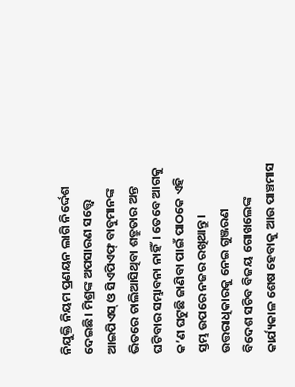ନିଯୁକ୍ତି ନିୟମ ପ୍ରଣୟନ ଲାଗି ନିର୍ଦ୍ଦେଶ ଦେଇଛି। ମିଶ୍ରଙ୍କ ଅପସାରଣ ସତ୍ତ୍ୱେ ଆଇପିଏସ୍‌ ଓ ସିଏପିଏଫ୍‌ ବାବୁମାନଙ୍କ ଭିତରେ ଚାଲିଆସିଥିବା ଶତ୍ରୁତାର ଅନ୍ତ ଘଟିବାର ସମ୍ଭାବନା ନାହିଁ। ତେବେ ଆଗକୁ କ’ଣ ଘଟୁଛି ଜାଣିବା ପାଇଁ ପାଠକେ ଏହି ସ୍ତମ୍ଭ ଉପରେ ନଜର ରଖିଥାନ୍ତୁ।
ଉତ୍ତରାଧିକାରକୁ ନେଇ ଗୁଞ୍ଜରଣ
ବିଦେଶ ସଚିବ ବିଜୟ ଗୋଖଲେଙ୍କ କାର୍ଯ୍ୟକାଳ ଶେଷ ହେବାକୁ ଆଉ ପାଞ୍ଚମାସ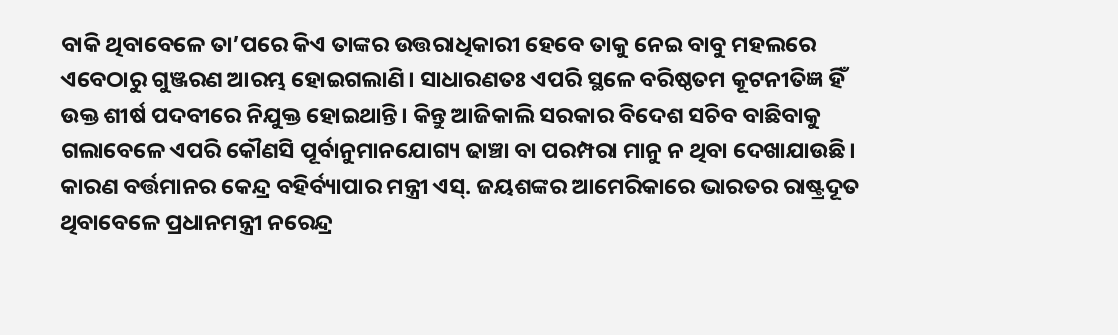ବାକି ଥିବାବେଳେ ତା’ପରେ କିଏ ତାଙ୍କର ଉତ୍ତରାଧିକାରୀ ହେବେ ତାକୁ ନେଇ ବାବୁ ମହଲରେ ଏବେଠାରୁ ଗୁଞ୍ଜରଣ ଆରମ୍ଭ ହୋଇଗଲାଣି। ସାଧାରଣତଃ ଏପରି ସ୍ଥଳେ ବରିଷ୍ଠତମ କୂଟନୀତିଜ୍ଞ ହିଁ ଉକ୍ତ ଶୀର୍ଷ ପଦବୀରେ ନିଯୁକ୍ତ ହୋଇଥାନ୍ତି। କିନ୍ତୁ ଆଜିକାଲି ସରକାର ବିଦେଶ ସଚିବ ବାଛିବାକୁ ଗଲାବେଳେ ଏପରି କୌଣସି ପୂର୍ବାନୁମାନଯୋଗ୍ୟ ଢାଞ୍ଚା ବା ପରମ୍ପରା ମାନୁ ନ ଥିବା ଦେଖାଯାଉଛି। କାରଣ ବର୍ତ୍ତମାନର କେନ୍ଦ୍ର ବହିର୍ବ୍ୟାପାର ମନ୍ତ୍ରୀ ଏସ୍‌. ଜୟଶଙ୍କର ଆମେରିକାରେ ଭାରତର ରାଷ୍ଟ୍ରଦୂତ ଥିବାବେଳେ ପ୍ରଧାନମନ୍ତ୍ରୀ ନରେନ୍ଦ୍ର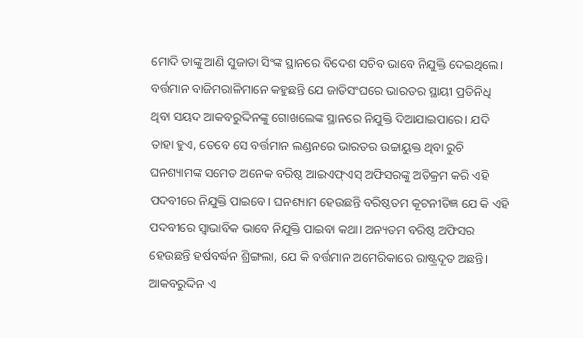ମୋଦି ତାଙ୍କୁ ଆଣି ସୁଜାତା ସିଂଙ୍କ ସ୍ଥାନରେ ବିଦେଶ ସଚିବ ଭାବେ ନିଯୁକ୍ତି ଦେଇଥିଲେ।
ବର୍ତ୍ତମାନ ବାଜିମରାଳିମାନେ କହୁଛନ୍ତି ଯେ ଜାତିସଂଘରେ ଭାରତର ସ୍ଥାୟୀ ପ୍ରତିନିଧି ଥିବା ସୟଦ ଆକବରୁଦ୍ଦିନଙ୍କୁ ଗୋଖଲେଙ୍କ ସ୍ଥାନରେ ନିଯୁକ୍ତି ଦିଆଯାଇପାରେ। ଯଦି ତାହା ହୁଏ, ତେବେ ସେ ବର୍ତ୍ତମାନ ଲଣ୍ଡନରେ ଭାରତର ଉଚ୍ଚାୟୁକ୍ତ ଥିବା ରୁଚି ଘନଶ୍ୟାମଙ୍କ ସମେତ ଅନେକ ବରିଷ୍ଠ ଆଇଏଫ୍‌ଏସ୍‌ ଅଫିସରଙ୍କୁ ଅତିକ୍ରମ କରି ଏହି ପଦବୀରେ ନିଯୁକ୍ତି ପାଇବେ। ଘନଶ୍ୟାମ ହେଉଛନ୍ତି ବରିଷ୍ଠତମ କୂଟନୀତିଜ୍ଞ ଯେ କି ଏହି ପଦବୀରେ ସ୍ବାଭାବିକ ଭାବେ ନିଯୁକ୍ତି ପାଇବା କଥା। ଅନ୍ୟତମ ବରିଷ୍ଠ ଅଫିସର ହେଉଛନ୍ତି ହର୍ଷବର୍ଦ୍ଧନ ଶ୍ରିଙ୍ଗଲା, ଯେ କି ବର୍ତ୍ତମାନ ଅମେରିକାରେ ରାଷ୍ଟ୍ରଦୂତ ଅଛନ୍ତି। ଆକବରୁଦ୍ଦିନ ଏ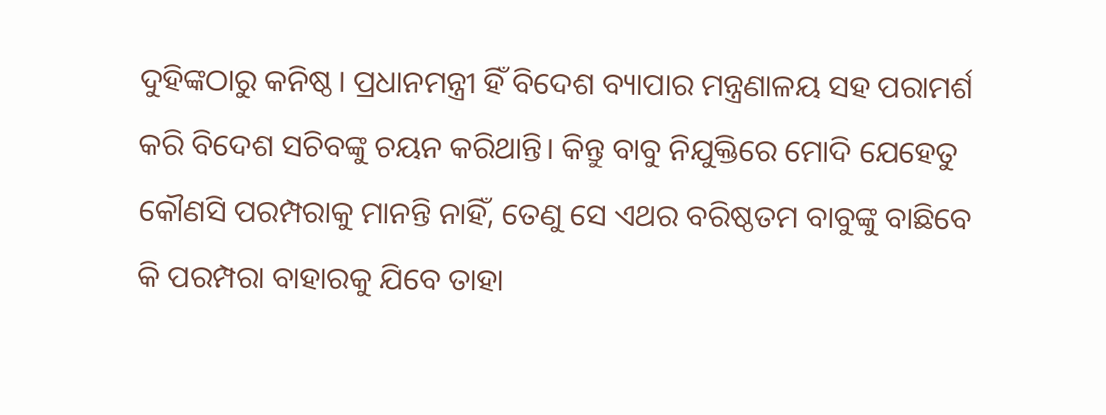ଦୁହିଙ୍କଠାରୁ କନିଷ୍ଠ। ପ୍ରଧାନମନ୍ତ୍ରୀ ହିଁ ବିଦେଶ ବ୍ୟାପାର ମନ୍ତ୍ରଣାଳୟ ସହ ପରାମର୍ଶ କରି ବିଦେଶ ସଚିବଙ୍କୁ ଚୟନ କରିଥାନ୍ତି। କିନ୍ତୁ ବାବୁ ନିଯୁକ୍ତିରେ ମୋଦି ଯେହେତୁ କୌଣସି ପରମ୍ପରାକୁ ମାନନ୍ତି ନାହିଁ, ତେଣୁ ସେ ଏଥର ବରିଷ୍ଠତମ ବାବୁଙ୍କୁ ବାଛିବେ କି ପରମ୍ପରା ବାହାରକୁ ଯିବେ ତାହା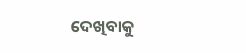ଦେଖିବାକୁ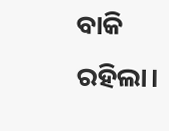ବାକି ରହିଲା।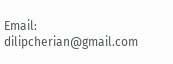Email: dilipcherian@gmail.com